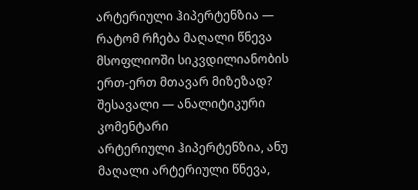არტერიული ჰიპერტენზია — რატომ რჩება მაღალი წნევა მსოფლიოში სიკვდილიანობის ერთ-ერთ მთავარ მიზეზად?
შესავალი — ანალიტიკური კომენტარი
არტერიული ჰიპერტენზია, ანუ მაღალი არტერიული წნევა,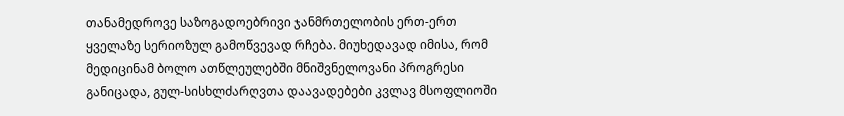თანამედროვე საზოგადოებრივი ჯანმრთელობის ერთ-ერთ ყველაზე სერიოზულ გამოწვევად რჩება. მიუხედავად იმისა, რომ მედიცინამ ბოლო ათწლეულებში მნიშვნელოვანი პროგრესი განიცადა, გულ-სისხლძარღვთა დაავადებები კვლავ მსოფლიოში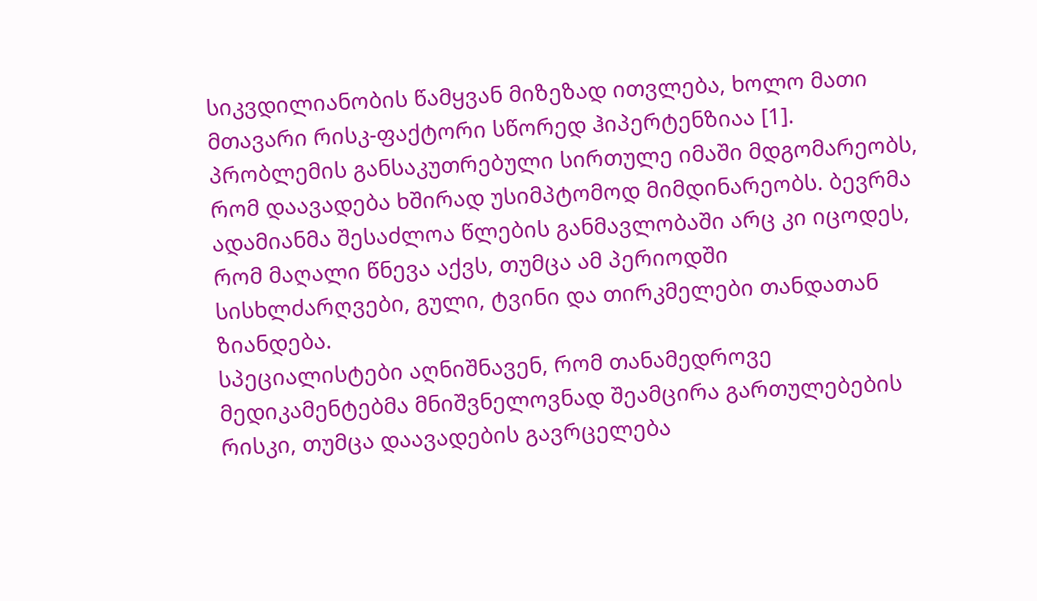სიკვდილიანობის წამყვან მიზეზად ითვლება, ხოლო მათი მთავარი რისკ-ფაქტორი სწორედ ჰიპერტენზიაა [1].
პრობლემის განსაკუთრებული სირთულე იმაში მდგომარეობს, რომ დაავადება ხშირად უსიმპტომოდ მიმდინარეობს. ბევრმა ადამიანმა შესაძლოა წლების განმავლობაში არც კი იცოდეს, რომ მაღალი წნევა აქვს, თუმცა ამ პერიოდში სისხლძარღვები, გული, ტვინი და თირკმელები თანდათან ზიანდება.
სპეციალისტები აღნიშნავენ, რომ თანამედროვე მედიკამენტებმა მნიშვნელოვნად შეამცირა გართულებების რისკი, თუმცა დაავადების გავრცელება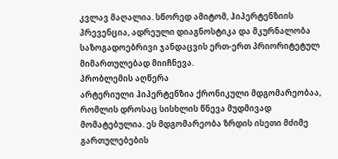კვლავ მაღალია. სწორედ ამიტომ, ჰიპერტენზიის პრევენცია, ადრეული დიაგნოსტიკა და მკურნალობა საზოგადოებრივი ჯანდაცვის ერთ-ერთ პრიორიტეტულ მიმართულებად მიიჩნევა.
პრობლემის აღწერა
არტერიული ჰიპერტენზია ქრონიკული მდგომარეობაა, რომლის დროსაც სისხლის წნევა მუდმივად მომატებულია. ეს მდგომარეობა ზრდის ისეთი მძიმე გართულებების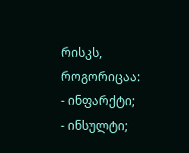რისკს, როგორიცაა:
- ინფარქტი;
- ინსულტი;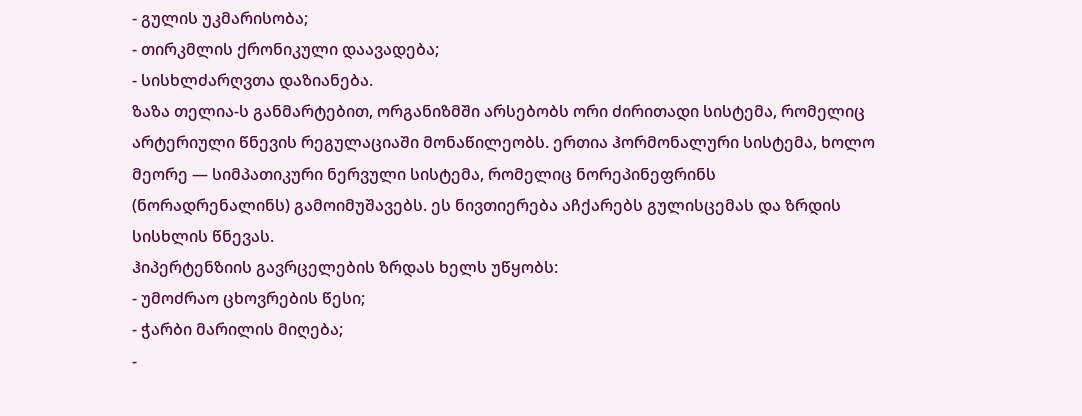- გულის უკმარისობა;
- თირკმლის ქრონიკული დაავადება;
- სისხლძარღვთა დაზიანება.
ზაზა თელია-ს განმარტებით, ორგანიზმში არსებობს ორი ძირითადი სისტემა, რომელიც არტერიული წნევის რეგულაციაში მონაწილეობს. ერთია ჰორმონალური სისტემა, ხოლო მეორე — სიმპათიკური ნერვული სისტემა, რომელიც ნორეპინეფრინს (ნორადრენალინს) გამოიმუშავებს. ეს ნივთიერება აჩქარებს გულისცემას და ზრდის სისხლის წნევას.
ჰიპერტენზიის გავრცელების ზრდას ხელს უწყობს:
- უმოძრაო ცხოვრების წესი;
- ჭარბი მარილის მიღება;
-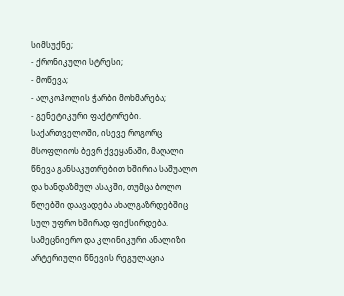სიმსუქნე;
- ქრონიკული სტრესი;
- მოწევა;
- ალკოჰოლის ჭარბი მოხმარება;
- გენეტიკური ფაქტორები.
საქართველოში, ისევე როგორც მსოფლიოს ბევრ ქვეყანაში, მაღალი წნევა განსაკუთრებით ხშირია საშუალო და ხანდაზმულ ასაკში, თუმცა ბოლო წლებში დაავადება ახალგაზრდებშიც სულ უფრო ხშირად ფიქსირდება.
სამეცნიერო და კლინიკური ანალიზი
არტერიული წნევის რეგულაცია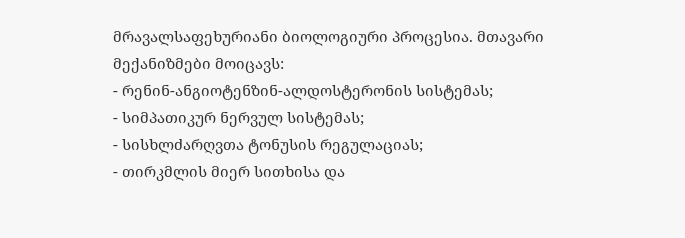მრავალსაფეხურიანი ბიოლოგიური პროცესია. მთავარი მექანიზმები მოიცავს:
- რენინ-ანგიოტენზინ-ალდოსტერონის სისტემას;
- სიმპათიკურ ნერვულ სისტემას;
- სისხლძარღვთა ტონუსის რეგულაციას;
- თირკმლის მიერ სითხისა და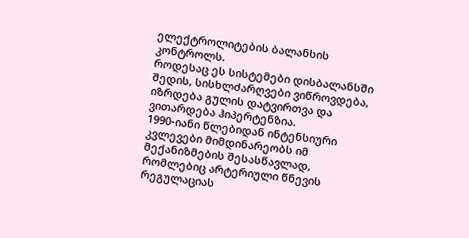ელექტროლიტების ბალანსის კონტროლს.
როდესაც ეს სისტემები დისბალანსში შედის, სისხლძარღვები ვიწროვდება, იზრდება გულის დატვირთვა და ვითარდება ჰიპერტენზია.
1990-იანი წლებიდან ინტენსიური კვლევები მიმდინარეობს იმ მექანიზმების შესასწავლად, რომლებიც არტერიული წნევის რეგულაციას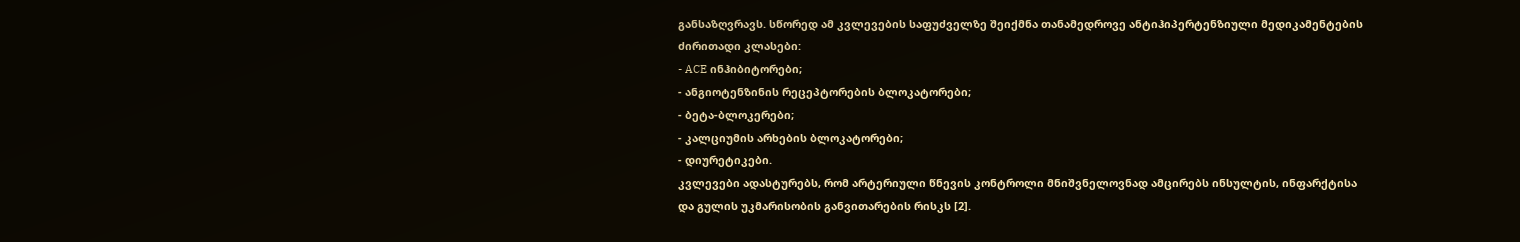განსაზღვრავს. სწორედ ამ კვლევების საფუძველზე შეიქმნა თანამედროვე ანტიჰიპერტენზიული მედიკამენტების ძირითადი კლასები:
- ACE ინჰიბიტორები;
- ანგიოტენზინის რეცეპტორების ბლოკატორები;
- ბეტა-ბლოკერები;
- კალციუმის არხების ბლოკატორები;
- დიურეტიკები.
კვლევები ადასტურებს, რომ არტერიული წნევის კონტროლი მნიშვნელოვნად ამცირებს ინსულტის, ინფარქტისა და გულის უკმარისობის განვითარების რისკს [2].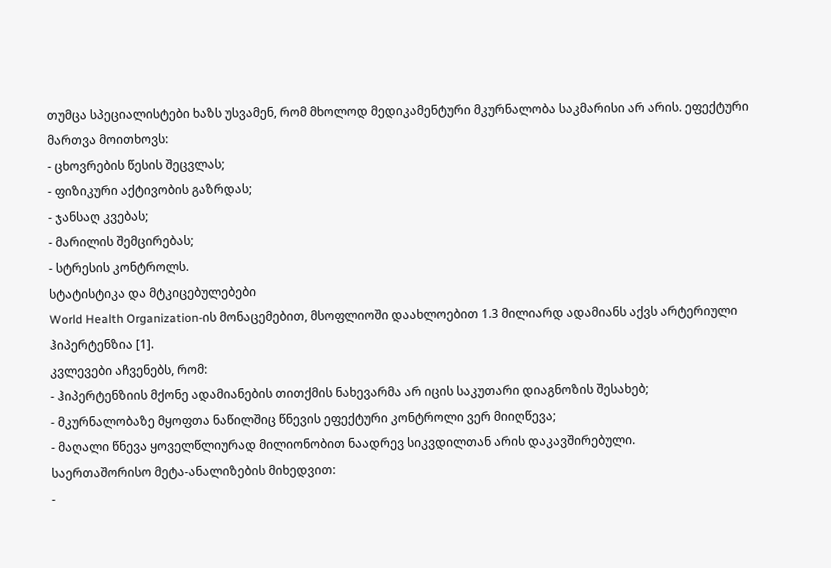თუმცა სპეციალისტები ხაზს უსვამენ, რომ მხოლოდ მედიკამენტური მკურნალობა საკმარისი არ არის. ეფექტური მართვა მოითხოვს:
- ცხოვრების წესის შეცვლას;
- ფიზიკური აქტივობის გაზრდას;
- ჯანსაღ კვებას;
- მარილის შემცირებას;
- სტრესის კონტროლს.
სტატისტიკა და მტკიცებულებები
World Health Organization-ის მონაცემებით, მსოფლიოში დაახლოებით 1.3 მილიარდ ადამიანს აქვს არტერიული ჰიპერტენზია [1].
კვლევები აჩვენებს, რომ:
- ჰიპერტენზიის მქონე ადამიანების თითქმის ნახევარმა არ იცის საკუთარი დიაგნოზის შესახებ;
- მკურნალობაზე მყოფთა ნაწილშიც წნევის ეფექტური კონტროლი ვერ მიიღწევა;
- მაღალი წნევა ყოველწლიურად მილიონობით ნაადრევ სიკვდილთან არის დაკავშირებული.
საერთაშორისო მეტა-ანალიზების მიხედვით:
-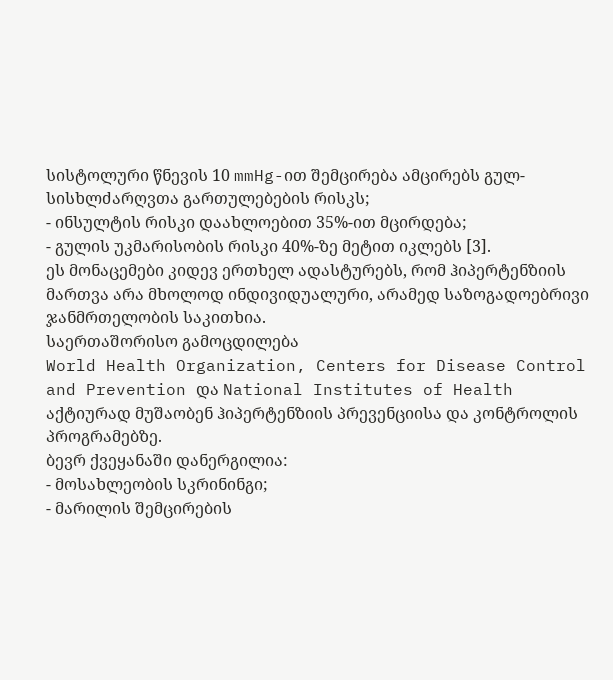სისტოლური წნევის 10 mmHg-ით შემცირება ამცირებს გულ-სისხლძარღვთა გართულებების რისკს;
- ინსულტის რისკი დაახლოებით 35%-ით მცირდება;
- გულის უკმარისობის რისკი 40%-ზე მეტით იკლებს [3].
ეს მონაცემები კიდევ ერთხელ ადასტურებს, რომ ჰიპერტენზიის მართვა არა მხოლოდ ინდივიდუალური, არამედ საზოგადოებრივი ჯანმრთელობის საკითხია.
საერთაშორისო გამოცდილება
World Health Organization, Centers for Disease Control and Prevention და National Institutes of Health აქტიურად მუშაობენ ჰიპერტენზიის პრევენციისა და კონტროლის პროგრამებზე.
ბევრ ქვეყანაში დანერგილია:
- მოსახლეობის სკრინინგი;
- მარილის შემცირების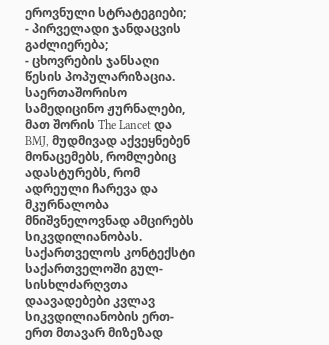ეროვნული სტრატეგიები;
- პირველადი ჯანდაცვის გაძლიერება;
- ცხოვრების ჯანსაღი წესის პოპულარიზაცია.
საერთაშორისო სამედიცინო ჟურნალები, მათ შორის The Lancet და BMJ, მუდმივად აქვეყნებენ მონაცემებს, რომლებიც ადასტურებს, რომ ადრეული ჩარევა და მკურნალობა მნიშვნელოვნად ამცირებს სიკვდილიანობას.
საქართველოს კონტექსტი
საქართველოში გულ-სისხლძარღვთა დაავადებები კვლავ სიკვდილიანობის ერთ-ერთ მთავარ მიზეზად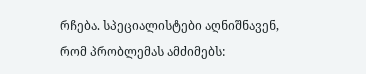რჩება. სპეციალისტები აღნიშნავენ, რომ პრობლემას ამძიმებს: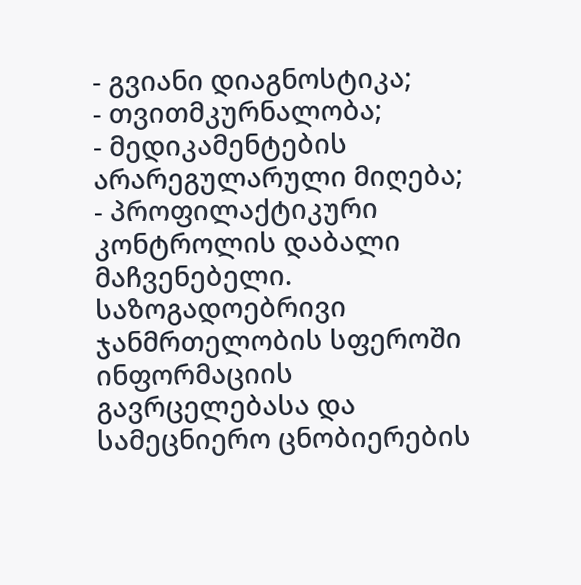- გვიანი დიაგნოსტიკა;
- თვითმკურნალობა;
- მედიკამენტების არარეგულარული მიღება;
- პროფილაქტიკური კონტროლის დაბალი მაჩვენებელი.
საზოგადოებრივი ჯანმრთელობის სფეროში ინფორმაციის გავრცელებასა და სამეცნიერო ცნობიერების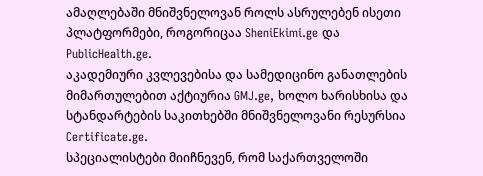ამაღლებაში მნიშვნელოვან როლს ასრულებენ ისეთი პლატფორმები, როგორიცაა SheniEkimi.ge და PublicHealth.ge.
აკადემიური კვლევებისა და სამედიცინო განათლების მიმართულებით აქტიურია GMJ.ge, ხოლო ხარისხისა და სტანდარტების საკითხებში მნიშვნელოვანი რესურსია Certificate.ge.
სპეციალისტები მიიჩნევენ, რომ საქართველოში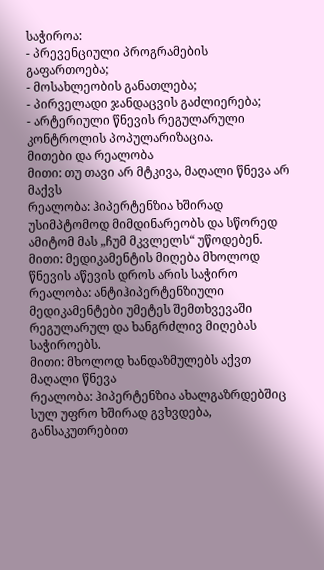საჭიროა:
- პრევენციული პროგრამების გაფართოება;
- მოსახლეობის განათლება;
- პირველადი ჯანდაცვის გაძლიერება;
- არტერიული წნევის რეგულარული კონტროლის პოპულარიზაცია.
მითები და რეალობა
მითი: თუ თავი არ მტკივა, მაღალი წნევა არ მაქვს
რეალობა: ჰიპერტენზია ხშირად უსიმპტომოდ მიმდინარეობს და სწორედ ამიტომ მას „ჩუმ მკვლელს“ უწოდებენ.
მითი: მედიკამენტის მიღება მხოლოდ წნევის აწევის დროს არის საჭირო
რეალობა: ანტიჰიპერტენზიული მედიკამენტები უმეტეს შემთხვევაში რეგულარულ და ხანგრძლივ მიღებას საჭიროებს.
მითი: მხოლოდ ხანდაზმულებს აქვთ მაღალი წნევა
რეალობა: ჰიპერტენზია ახალგაზრდებშიც სულ უფრო ხშირად გვხვდება, განსაკუთრებით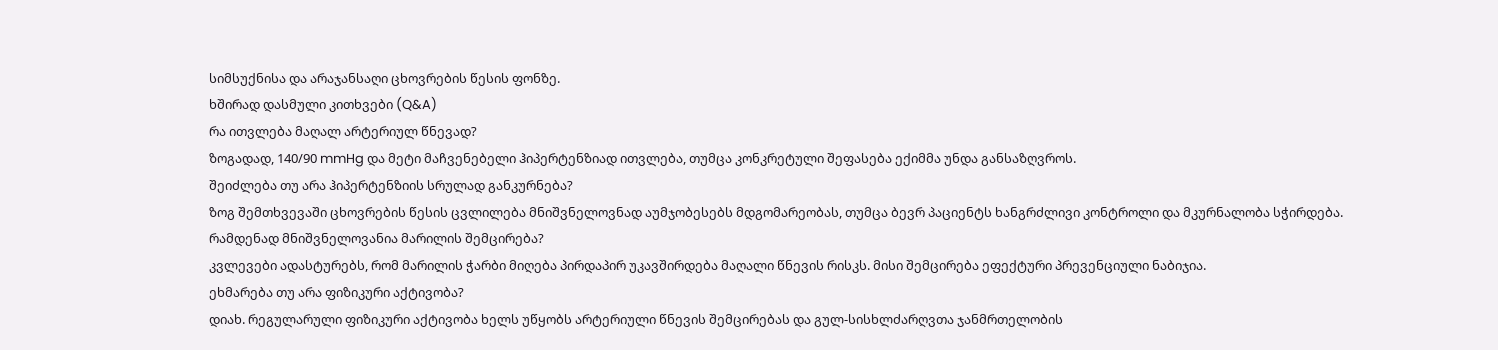სიმსუქნისა და არაჯანსაღი ცხოვრების წესის ფონზე.
ხშირად დასმული კითხვები (Q&A)
რა ითვლება მაღალ არტერიულ წნევად?
ზოგადად, 140/90 mmHg და მეტი მაჩვენებელი ჰიპერტენზიად ითვლება, თუმცა კონკრეტული შეფასება ექიმმა უნდა განსაზღვროს.
შეიძლება თუ არა ჰიპერტენზიის სრულად განკურნება?
ზოგ შემთხვევაში ცხოვრების წესის ცვლილება მნიშვნელოვნად აუმჯობესებს მდგომარეობას, თუმცა ბევრ პაციენტს ხანგრძლივი კონტროლი და მკურნალობა სჭირდება.
რამდენად მნიშვნელოვანია მარილის შემცირება?
კვლევები ადასტურებს, რომ მარილის ჭარბი მიღება პირდაპირ უკავშირდება მაღალი წნევის რისკს. მისი შემცირება ეფექტური პრევენციული ნაბიჯია.
ეხმარება თუ არა ფიზიკური აქტივობა?
დიახ. რეგულარული ფიზიკური აქტივობა ხელს უწყობს არტერიული წნევის შემცირებას და გულ-სისხლძარღვთა ჯანმრთელობის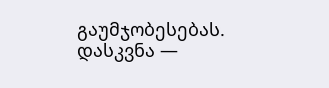გაუმჯობესებას.
დასკვნა —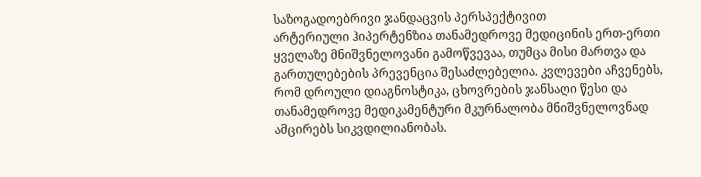საზოგადოებრივი ჯანდაცვის პერსპექტივით
არტერიული ჰიპერტენზია თანამედროვე მედიცინის ერთ-ერთი ყველაზე მნიშვნელოვანი გამოწვევაა, თუმცა მისი მართვა და გართულებების პრევენცია შესაძლებელია. კვლევები აჩვენებს, რომ დროული დიაგნოსტიკა, ცხოვრების ჯანსაღი წესი და თანამედროვე მედიკამენტური მკურნალობა მნიშვნელოვნად ამცირებს სიკვდილიანობას.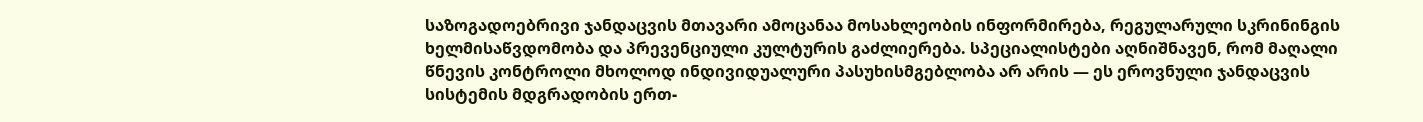საზოგადოებრივი ჯანდაცვის მთავარი ამოცანაა მოსახლეობის ინფორმირება, რეგულარული სკრინინგის ხელმისაწვდომობა და პრევენციული კულტურის გაძლიერება. სპეციალისტები აღნიშნავენ, რომ მაღალი წნევის კონტროლი მხოლოდ ინდივიდუალური პასუხისმგებლობა არ არის — ეს ეროვნული ჯანდაცვის სისტემის მდგრადობის ერთ-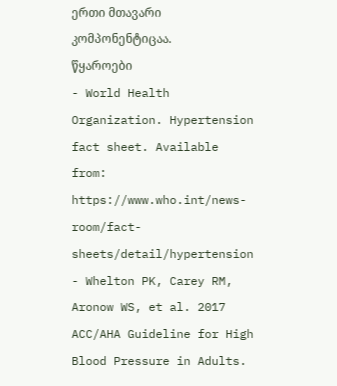ერთი მთავარი კომპონენტიცაა.
წყაროები
- World Health Organization. Hypertension fact sheet. Available from: https://www.who.int/news-room/fact-sheets/detail/hypertension
- Whelton PK, Carey RM, Aronow WS, et al. 2017 ACC/AHA Guideline for High Blood Pressure in Adults.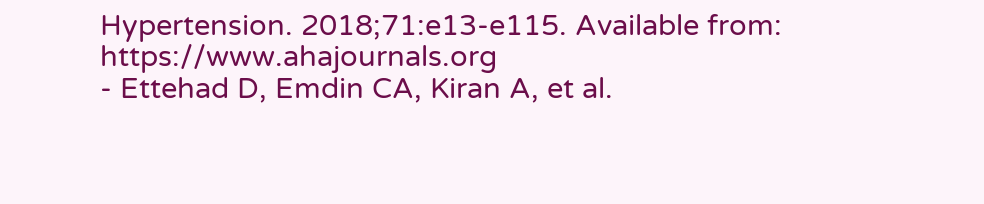Hypertension. 2018;71:e13-e115. Available from: https://www.ahajournals.org
- Ettehad D, Emdin CA, Kiran A, et al.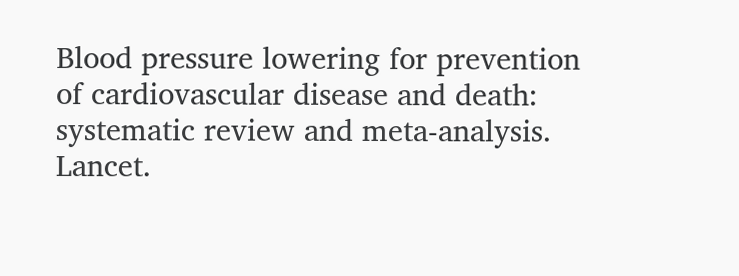Blood pressure lowering for prevention of cardiovascular disease and death: systematic review and meta-analysis. Lancet.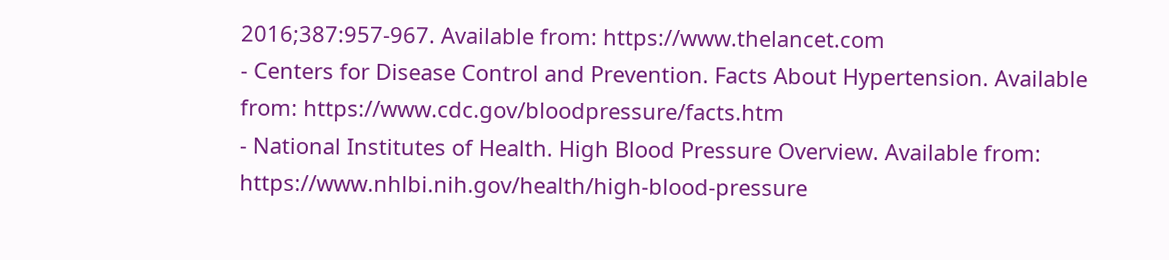2016;387:957-967. Available from: https://www.thelancet.com
- Centers for Disease Control and Prevention. Facts About Hypertension. Available from: https://www.cdc.gov/bloodpressure/facts.htm
- National Institutes of Health. High Blood Pressure Overview. Available from: https://www.nhlbi.nih.gov/health/high-blood-pressure